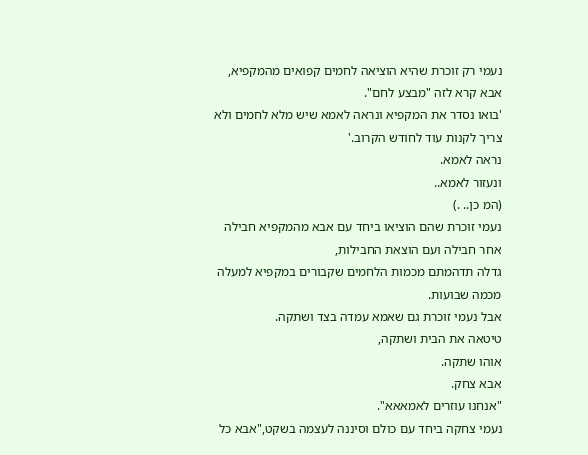נעמי רק זוכרת שהיא הוציאה לחמים קפואים מהמקפיא,
אבא קרא לזה "מבצע לחם".
'בואו נסדר את המקפיא ונראה לאמא שיש מלא לחמים ולא צריך לקנות עוד לחודש הקרוב.'
נראה לאמא.
ונעזור לאמא..
(המ כן.. .)
נעמי זוכרת שהם הוציאו ביחד עם אבא מהמקפיא חבילה אחר חבילה ועם הוצאת החבילות,
גדלה תדהמתם מכמות הלחמים שקבורים במקפיא למעלה מכמה שבועות.
אבל נעמי זוכרת גם שאמא עמדה בצד ושתקה.
טיטאה את הבית ושתקה,
אוהו שתקה.
אבא צחק.
"אנחנו עוזרים לאמאאא".
נעמי צחקה ביחד עם כולם וסיננה לעצמה בשקט,"אבא כל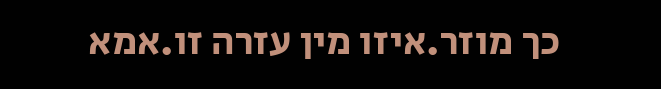כך מוזר.איזו מין עזרה זו.אמא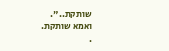שותקת..".
ואמא שותקת.
.